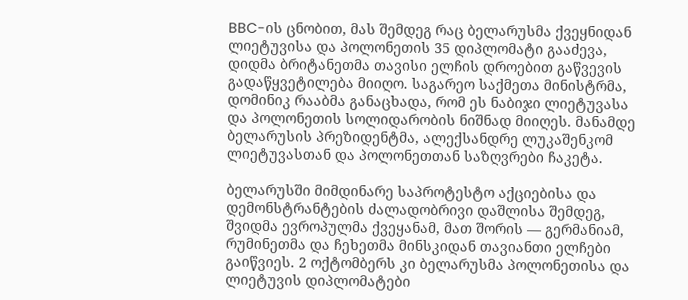BBC-ის ცნობით, მას შემდეგ რაც ბელარუსმა ქვეყნიდან ლიეტუვისა და პოლონეთის 35 დიპლომატი გააძევა, დიდმა ბრიტანეთმა თავისი ელჩის დროებით გაწვევის გადაწყვეტილება მიიღო. საგარეო საქმეთა მინისტრმა, დომინიკ რააბმა განაცხადა, რომ ეს ნაბიჯი ლიეტუვასა და პოლონეთის სოლიდარობის ნიშნად მიიღეს. მანამდე ბელარუსის პრეზიდენტმა, ალექსანდრე ლუკაშენკომ ლიეტუვასთან და პოლონეთთან საზღვრები ჩაკეტა.

ბელარუსში მიმდინარე საპროტესტო აქციებისა და დემონსტრანტების ძალადობრივი დაშლისა შემდეგ, შვიდმა ევროპულმა ქვეყანამ, მათ შორის — გერმანიამ, რუმინეთმა და ჩეხეთმა მინსკიდან თავიანთი ელჩები გაიწვიეს. 2 ოქტომბერს კი ბელარუსმა პოლონეთისა და ლიეტუვის დიპლომატები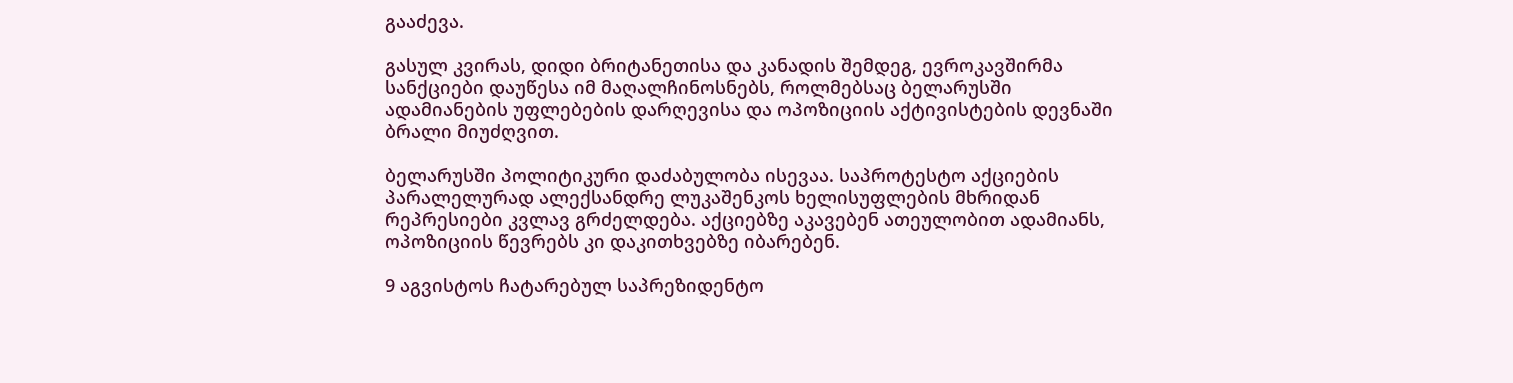გააძევა.

გასულ კვირას, დიდი ბრიტანეთისა და კანადის შემდეგ, ევროკავშირმა სანქციები დაუწესა იმ მაღალჩინოსნებს, როლმებსაც ბელარუსში ადამიანების უფლებების დარღევისა და ოპოზიციის აქტივისტების დევნაში ბრალი მიუძღვით.

ბელარუსში პოლიტიკური დაძაბულობა ისევაა. საპროტესტო აქციების პარალელურად ალექსანდრე ლუკაშენკოს ხელისუფლების მხრიდან რეპრესიები კვლავ გრძელდება. აქციებზე აკავებენ ათეულობით ადამიანს, ოპოზიციის წევრებს კი დაკითხვებზე იბარებენ.

9 აგვისტოს ჩატარებულ საპრეზიდენტო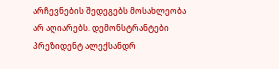არჩევნების შედეგებს მოსახლეობა არ აღიარებს. დემონსტრანტები პრეზიდენტ ალექსანდრ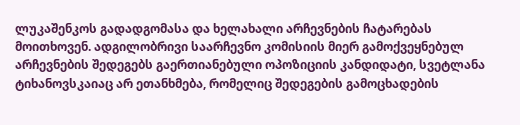ლუკაშენკოს გადადგომასა და ხელახალი არჩევნების ჩატარებას მოითხოვენ. ადგილობრივი საარჩევნო კომისიის მიერ გამოქვეყნებულ არჩევნების შედეგებს გაერთიანებული ოპოზიციის კანდიდატი, სვეტლანა ტიხანოვსკაიაც არ ეთანხმება, რომელიც შედეგების გამოცხადების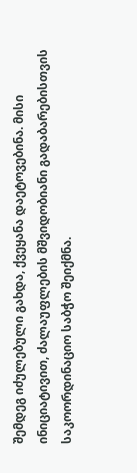შემდეგ იძულებული გახდა, ქვეყანა დაეტოვებინა. მისი ინიციატივით, ძალაუფლების მშვიდობიანი გადაბარებისთვის საკოორდინაციო საბჭო შეიქმნა.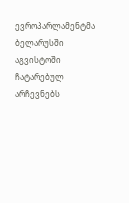ევროპარლამენტმა ბელარუსში აგვისტოში ჩატარებულ არჩევნებს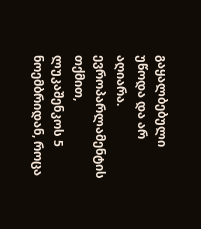გაყალბებული უწოდა და არ აღიარა. ევროპარლამენტის თქმით, ლუკაშენკოს 5 ნოემბრიდან, როცა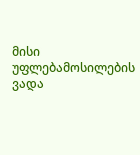მისი უფლებამოსილების ვადა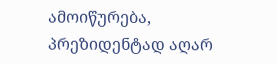ამოიწურება, პრეზიდენტად აღარ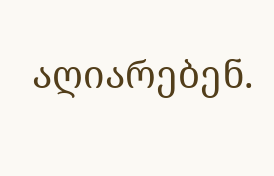აღიარებენ.